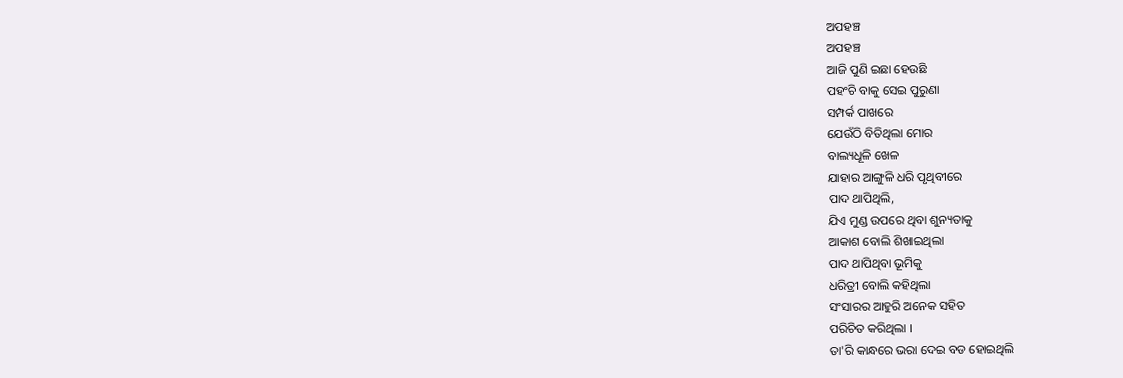ଅପହଞ୍ଚ
ଅପହଞ୍ଚ
ଆଜି ପୁଣି ଇଛା ହେଉଛି
ପହଂଚି ବାକୁ ସେଇ ପୁରୁଣା
ସମ୍ପର୍କ ପାଖରେ
ଯେଉଁଠି ବିତିଥିଲା ମୋର
ବାଲ୍ୟଧୂଳି ଖେଳ
ଯାହାର ଆଙ୍ଗୁଳି ଧରି ପୃଥିବୀରେ
ପାଦ ଥାପିଥିଲି,
ଯିଏ ମୁଣ୍ଡ ଉପରେ ଥିବା ଶୁନ୍ୟତାକୁ
ଆକାଶ ବୋଲି ଶିଖାଇଥିଲା
ପାଦ ଥାପିଥିବା ଭୂମିକୁ
ଧରିତ୍ରୀ ବୋଲି କହିଥିଲା
ସଂସାରର ଆହୁରି ଅନେକ ସହିତ
ପରିଚିତ କରିଥିଲା ।
ତା'ରି କାନ୍ଧରେ ଭରା ଦେଇ ବଡ ହୋଇଥିଲି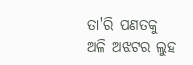ତା'ରି ପଣତକୁ ଅଳି ଅଝଟର ଲୁହ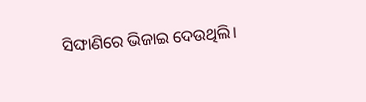ସିଙ୍ଘାଣିରେ ଭିଜାଇ ଦେଉଥିଲି।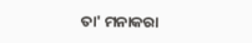ତା' ମନାକରା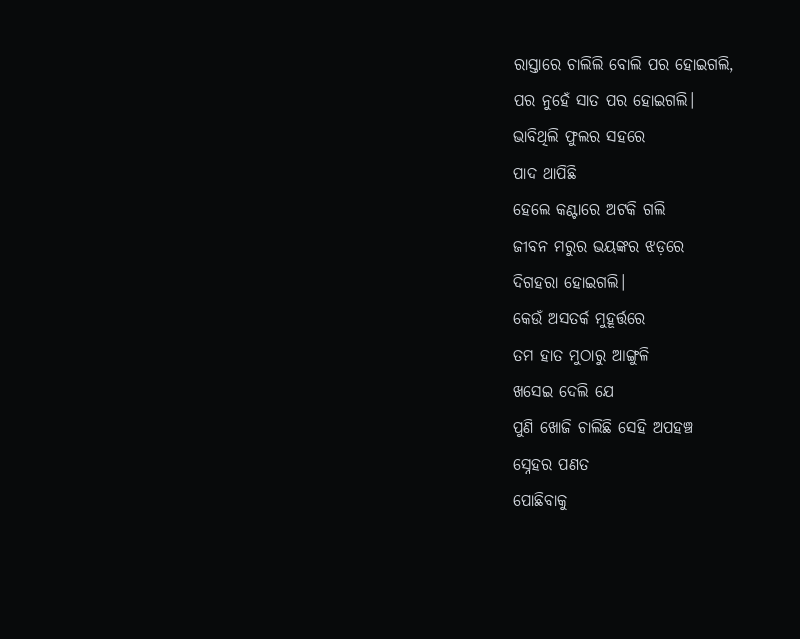ରାସ୍ତାରେ ଚାଲିଲି ବୋଲି ପର ହୋଇଗଲି,
ପର ନୁହେଁ ସାତ ପର ହୋଇଗଲି।
ଭାବିଥିଲି ଫୁଲର ସହରେ
ପାଦ ଥାପିଛି
ହେଲେ କଣ୍ଟାରେ ଅଟକି ଗଲି
ଜୀବନ ମରୁର ଭୟଙ୍କର ଝଡ଼ରେ
ଦିଗହରା ହୋଇଗଲି।
କେଉଁ ଅସତର୍କ ମୁହୂର୍ତ୍ତରେ
ତମ ହାତ ମୁଠାରୁ ଆଙ୍ଗୁଳି
ଖସେଇ ଦେଲି ଯେ
ପୁଣି ଖୋଜି ଚାଲିଛି ସେହି ଅପହଞ୍ଚ
ସ୍ନେହର ପଣତ
ପୋଛିବାକୁ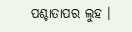ପଶ୍ଚାତାପର ଲୁହ ।